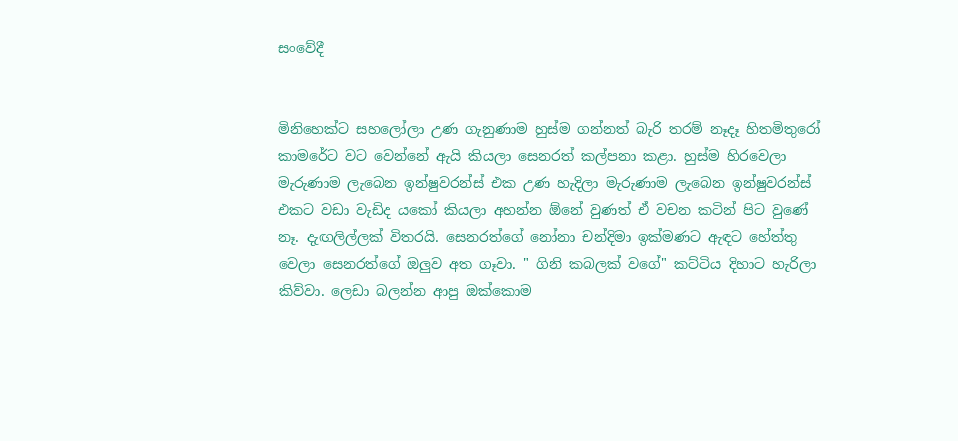සංවේදී


මිනිහෙක්ට සහලෝලා උණ ගැනුණාම හුස්ම ගන්නත් බැරි තරම් නෑදෑ හිතමිතුරෝ කාමරේට වට වෙන්නේ ඇයි කියලා සෙනරත් කල්පනා කළා. හුස්ම හිරවෙලා මැරුණාම ලැබෙන ඉන්ෂුවරන්ස් එක උණ හැදිලා මැරුණාම ලැබෙන ඉන්ෂුවරන්ස් එකට වඩා වැඩිද යකෝ කියලා අහන්න ඕනේ වුණත් ඒ වචන කටින් පිට වුණේ නෑ. දැඟලිල්ලක් විතරයි. සෙනරත්ගේ නෝනා චන්දිමා ඉක්මණට ඇඳට හේත්තු වෙලා සෙනරත්ගේ ඔලුව අත ගෑවා. " ගිනි කබලක් වගේ" කට්ටිය දිහාට හැරිලා කිව්වා. ලෙඩා බලන්න ආපු ඔක්කොම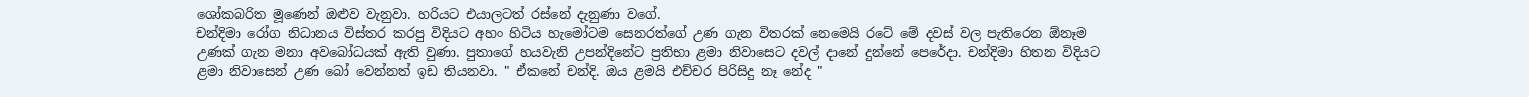ශෝකබරිත මූණෙන් ඔළුව වැනුවා. හරියට එයාලටත් රස්නේ දැනුණා වගේ.
චන්දිමා රෝග නිධානය විස්තර කරපු විදියට අහං හිටිය හැමෝටම සෙනරත්ගේ උණ ගැන විතරක් නෙමෙයි රටේ මේ දවස් වල පැතිරෙන ඕනෑම උණක් ගැන මනා අවබෝධයක් ඇති වුණා. පුතාගේ හයවැනි උපන්දිනේට ප්‍රතිභා ළමා නිවාසෙට දවල් දානේ දුන්නේ පෙරේදා. චන්දිමා හිතන විදියට ළමා නිවාසෙන් උණ බෝ වෙන්නත් ඉඩ තියනවා. " ඒකනේ චන්දි. ඔය ළමයි එච්චර පිරිසිදු නෑ නේද "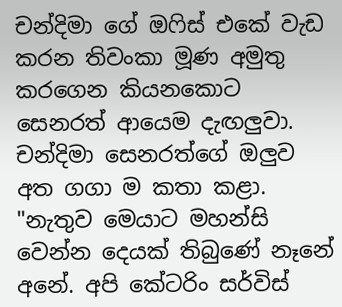චන්දිමා ගේ ඔෆිස් එකේ වැඩ කරන තිවංකා මූණ අමුතු කරගෙන කියනකොට සෙනරත් ආයෙම දැඟලුවා. චන්දිමා සෙනරත්ගේ ඔලුව අත ගගා ම කතා කළා. "නැතුව මෙයාට මහන්සි වෙන්න දෙයක් තිබුණේ නෑනේ අනේ. අපි කේටරිං සර්විස්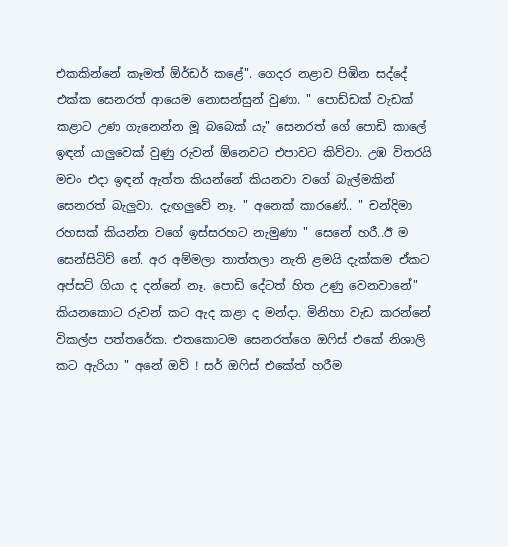එකකින්නේ කෑමත් ඕර්ඩර් කළේ". ගෙදර නළාව පිඹින සද්දේ එක්ක සෙනරත් ආයෙම නොසන්සුන් වුණා. " පොඩ්ඩක් වැඩක් කළාට උණ ගැනෙන්න මූ බබෙක් යැ" සෙනරත් ගේ පොඩි කාලේ ඉඳන් යාලුවෙක් වුණු රුවන් ඕනෙවට එපාවට කිව්වා. උඹ විතරයි මචං එදා ඉඳන් ඇත්ත කියන්නේ කියනවා වගේ බැල්මකින් සෙනරත් බැලුවා. දැඟලුවේ නෑ. " අනෙක් කාරණේ.. " චන්දිමා රහසක් කියන්න වගේ ඉස්සරහට නැමුණා " සෙනේ හරී..ඊ ම සෙන්සිටිව් නේ. අර අම්මලා තාත්තලා නැති ළමයි දැක්කම ඒකට අප්සට් ගියා ද දන්නේ නෑ. පොඩි දේටත් හිත උණු වෙනවානේ" කියනකොට රුවන් කට ඇද කළා ද මන්දා. මිනිහා වැඩ කරන්නේ විකල්ප පත්තරේක. එතකොටම සෙනරත්ගෙ ඔෆිස් එකේ නිශාලි කට ඇරියා " අනේ ඔව් ! සර් ඔෆිස් එකේත් හරීම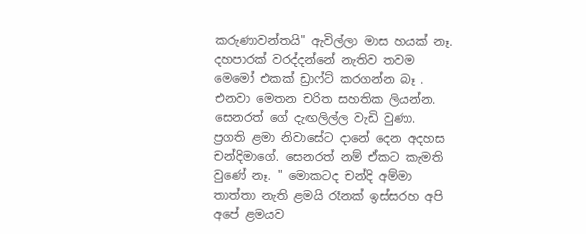කරුණාවන්තයි" ඇවිල්ලා මාස හයක් නෑ. දහපාරක් වරද්දන්නේ නැතිව තවම මෙමෝ එකක් ඩ්‍රාෆ්ට් කරගන්න බෑ . එනවා මෙතන චරිත සහතික ලියන්න. සෙනරත් ගේ දැඟලිල්ල වැඩි වුණා.
ප්‍රගති ළමා නිවාසේට දානේ දෙන අදහස චන්දිමාගේ. සෙනරත් නම් ඒකට කැමති වුණේ නෑ. " මොකටද චන්දි අම්මා තාත්තා නැති ළමයි රෑනක් ඉස්සරහ අපි අපේ ළමයව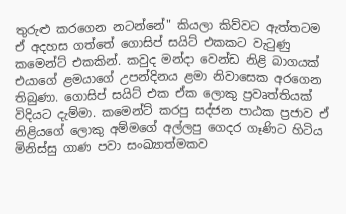තුරුළු කරගෙන නටන්නේ" කියලා කිව්වට ඇත්තටම ඒ අදහස ගත්තේ ගොසිප් සයිට් එකකට වැටුණු කමෙන්ට් එකකින්. කවුද මන්දා වෙන්ඩ නිළි බාගයක් එයාගේ ළමයාගේ උපන්දිනය ළමා නිවාසෙක අරගෙන තිබුණා. ගොසිප් සයිට් එක ඒක ලොකු ප්‍රවෘත්තියක් විදියට දැම්මා. කමෙන්ට් කරපු සද්ජන පාඨක ප්‍රජාව ඒ නිළියගේ ලොකු අම්මගේ අල්ලපු ගෙදර ගෑණිට හිටිය මිනිස්සු ගාණ පවා සංඛ්‍යාත්මකව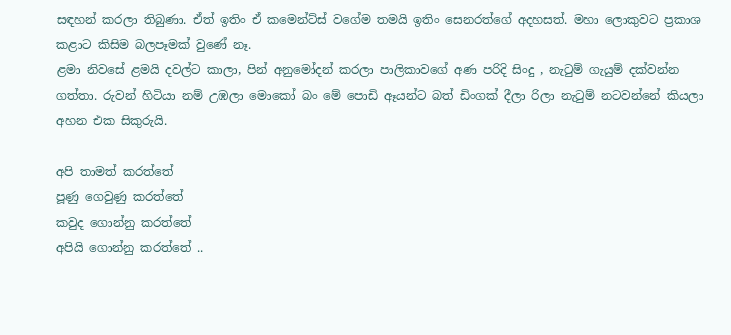සඳහන් කරලා තිබුණා. ඒත් ඉතිං ඒ කමෙන්ට්ස් වගේම තමයි ඉතිං සෙනරත්ගේ අදහසත්. මහා ලොකුවට ප්‍රකාශ කළාට කිසිම බලපෑමක් වුණේ නෑ.
ළමා නිවසේ ළමයි දවල්ට කාලා, පින් අනුමෝදන් කරලා පාලිකාවගේ අණ පරිදි සිංදු , නැටුම් ගැයුම් දක්වන්න ගත්තා. රුවන් හිටියා නම් උඹලා මොකෝ බං මේ පොඩි ඈයන්ට බත් ඩිංගක් දීලා රිලා නැටුම් නටවන්නේ කියලා අහන එක සිකුරුයි.

අපි තාමත් කරත්තේ
පූණු ගෙවුණු කරත්තේ
කවුද ගොන්නු කරත්තේ
අපියි ගොන්නු කරත්තේ ..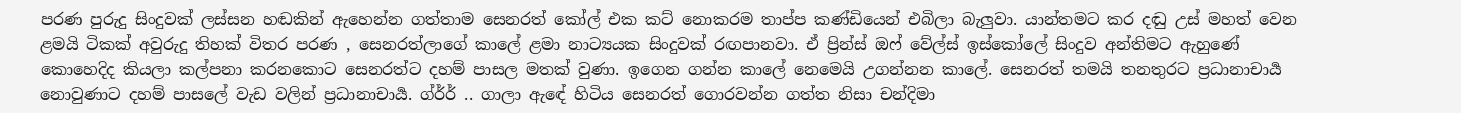පරණ පුරුදු සිංදුවක් ලස්සන හඬකින් ඇහෙන්න ගත්තාම සෙනරත් කෝල් එක කට් නොකරම තාප්ප කණ්ඩියෙන් එබිලා බැලුවා. යාන්තමට කර දඬු උස් මහත් වෙන ළමයි ටිකක් අවුරුදු තිහක් විතර පරණ , සෙනරත්ලාගේ කාලේ ළමා නාට්‍යයක සිංදුවක් රඟපානවා. ඒ ප්‍රින්ස් ඔෆ් වේල්ස් ඉස්කෝලේ සිංදුව අන්තිමට ඇහුණේ කොහෙදිද කියලා කල්පනා කරනකොට සෙනරත්ට දහම් පාසල මතක් වුණා. ඉගෙන ගන්න කාලේ නෙමෙයි උගන්නන කාලේ. සෙනරත් තමයි තනතුරට ප්‍රධානාචාර්‍ය නොවුණාට දහම් පාසලේ වැඩ වලින් ප්‍රධානාචාර්‍ය. ග්ර්ර් .. ගාලා ඇඳේ හිටිය සෙනරත් ගොරවන්න ගත්ත නිසා චන්දිමා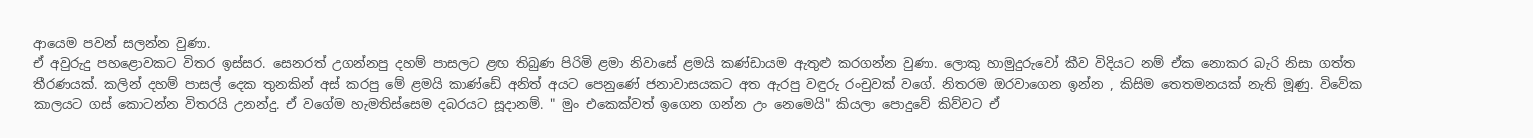ආයෙම පවන් සලන්න වුණා.
ඒ අවුරුදු පහළොවකට විතර ඉස්සර. සෙනරත් උගන්නපු දහම් පාසලට ළඟ තිබුණ පිරිමි ළමා නිවාසේ ළමයි කණ්ඩායම ඇතුළු කරගන්න වුණා. ලොකු හාමුදුරුවෝ කීව විදියට නම් ඒක නොකර බැරි නිසා ගත්ත තීරණයක්. කලින් දහම් පාසල් දෙක තුනකින් අස් කරපු මේ ළමයි කාණ්ඩේ අනිත් අයට පෙනුණේ ජනාවාසයකට අත ඇරපු වඳුරු රංචුවක් වගේ. නිතරම ඔරවාගෙන ඉන්න , කිසිම තෙතමනයක් නැති මූණු. විවේක කාලයට ගස් කොටන්න විතරයි උනන්දු. ඒ වගේම හැමතිස්සෙම දබරයට සූදානම්. " මුං එකෙක්වත් ඉගෙන ගන්න උං නෙමෙයි" කියලා පොදුවේ කිව්වට ඒ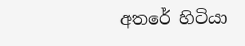අතරේ හිටියා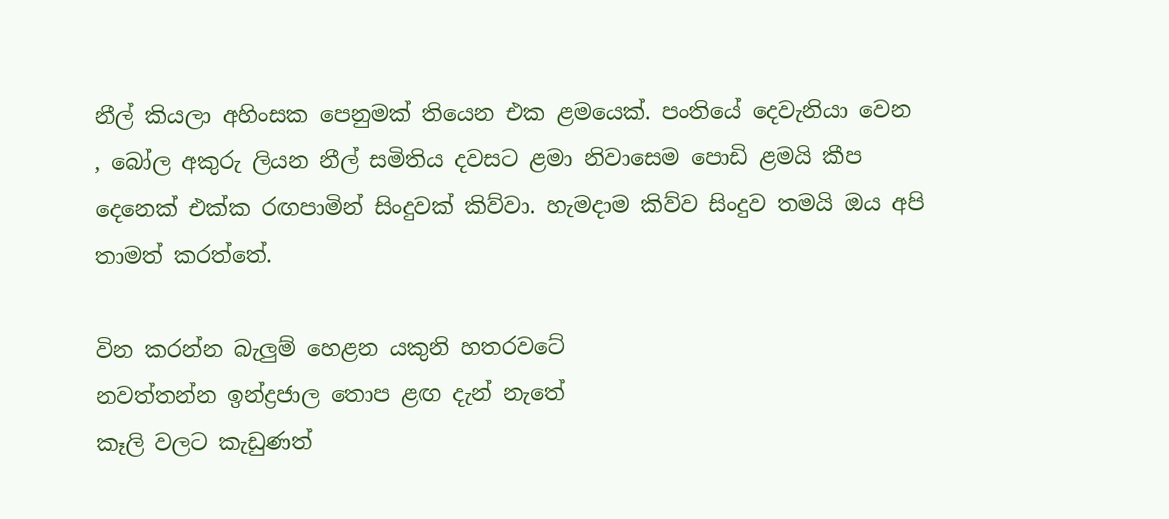නීල් කියලා අහිංසක පෙනුමක් තියෙන එක ළමයෙක්. පංතියේ දෙවැනියා වෙන , බෝල අකුරු ලියන නීල් සමිතිය දවසට ළමා නිවාසෙම පොඩි ළමයි කීප දෙනෙක් එක්ක රඟපාමින් සිංදුවක් කිව්වා. හැමදාම කිව්ව සිංදුව තමයි ඔය අපි තාමත් කරත්තේ.

වින කරන්න බැලුම් හෙළන යකුනි හතරවටේ
නවත්තන්න ඉන්ද්‍රජාල තොප ළඟ දැන් නැතේ
කෑලි වලට කැඩුණත්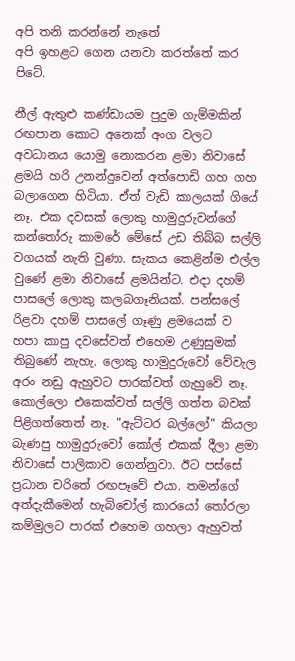අපි තනි කරන්නේ නැතේ
අපි ඉහළට ගෙන යනවා කරත්තේ කර පිටේ.

නීල් ඇතුළු කණ්ඩායම පුදුම ගැම්මකින් රඟපාන කොට අනෙක් අංග වලට අවධානය යොමු නොකරන ළමා නිවාසේ ළමයි හරි උනන්දුවෙන් අත්පොඩි ගහ ගහ බලාගෙන හිටියා. ඒත් වැඩි කාලයක් ගියේ නෑ. එක දවසක් ලොකු හාමුදුරුවන්ගේ කන්තෝරු කාමරේ මේසේ උඩ තිබ්බ සල්ලි වගයක් නැති වුණා. සැකය කෙළින්ම එල්ල වුණේ ළමා නිවාසේ ළමයින්ට. එදා දහම් පාසලේ ලොකු කලබගෑනියක්. පන්සලේ රිළවා දහම් පාසලේ ගෑණු ළමයෙක් ව හපා කාපු දවසේවත් එහෙම උණුසුමක් තිබුණේ නැහැ. ලොකු හාමුදුරුවෝ වේවැල අරං නඩු ඇහුවට පාරක්වත් ගැහුවේ නෑ. කොල්ලො එකෙක්වත් සල්ලි ගත්ත බවක් පිළිගත්තෙත් නෑ. "ඇට්ටර බල්ලෝ" කියලා බැණපු හාමුදුරුවෝ කෝල් එකක් දීලා ළමා නිවාසේ පාලිකාව ගෙන්නුවා. ඊට පස්සේ ප්‍රධාන චරිතේ රඟපෑවේ එයා. තමන්ගේ අත්දැකීමෙන් හැබිචෝල් කාරයෝ තෝරලා කම්මුලට පාරක් එහෙම ගහලා ඇහුවත්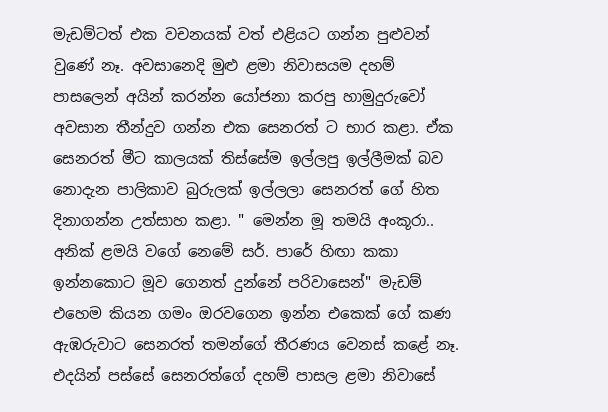මැඩම්ටත් එක වචනයක් වත් එළියට ගන්න පුළුවන් වුණේ නෑ. අවසානෙදි මුළු ළමා නිවාසයම දහම් පාසලෙන් අයින් කරන්න යෝජනා කරපු හාමුදුරුවෝ අවසාන තීන්දුව ගන්න එක සෙනරත් ට භාර කළා. ඒක සෙනරත් මීට කාලයක් තිස්සේම ඉල්ලපු ඉල්ලීමක් බව නොදැන පාලිකාව බුරුලක් ඉල්ලලා සෙනරත් ගේ හිත දිනාගන්න උත්සාහ කළා. " මෙන්න මූ තමයි අංකූරා.. අනික් ළමයි වගේ නෙමේ සර්. පාරේ හිඟා කකා ඉන්නකොට මූව ගෙනත් දුන්නේ පරිවාසෙන්" මැඩම් එහෙම කියන ගමං ඔරවගෙන ඉන්න එකෙක් ගේ කණ ඇඹරුවාට සෙනරත් තමන්ගේ තීරණය වෙනස් කළේ නෑ. එදයින් පස්සේ සෙනරත්ගේ දහම් පාසල ළමා නිවාසේ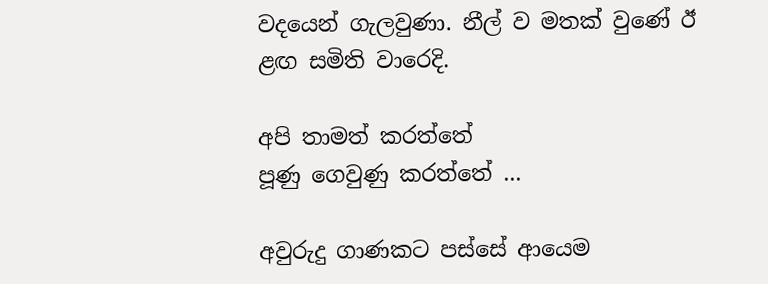වදයෙන් ගැලවුණා. නීල් ව මතක් වුණේ ඊ ළඟ සමිති වාරෙදි.

අපි තාමත් කරත්තේ
පූණු ගෙවුණු කරත්තේ ...

අවුරුදු ගාණකට පස්සේ ආයෙම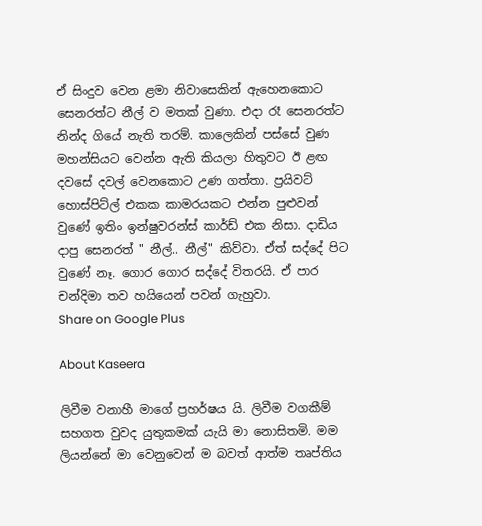ඒ සිංදුව වෙන ළමා නිවාසෙකින් ඇහෙනකොට සෙනරත්ට නීල් ව මතක් වුණා. එදා රෑ සෙනරත්ට නින්ද ගියේ නැති තරම්. කාලෙකින් පස්සේ වුණ මහන්සියට වෙන්න ඇති කියලා හිතුවට ඊ ළඟ දවසේ දවල් වෙනකොට උණ ගත්තා. ප්‍රයිවට් හොස්පිට්ල් එකක කාමරයකට එන්න පුළුවන් වුණේ ඉතිං ඉන්ෂුවරන්ස් කාර්ඩ් එක නිසා. දාඩිය දාපු සෙනරත් " නීල්.. නීල්" කිව්වා. ඒත් සද්දේ පිට වුණේ නෑ. ගොර ගොර සද්දේ විතරයි. ඒ පාර චන්දිමා තව හයියෙන් පවන් ගැහුවා.
Share on Google Plus

About Kaseera

ලිවීම වනාහී මාගේ ප්‍රහර්ෂය යි. ලිවීම වගකීම් සහගත වුවද යුතුකමක් යැයි මා නොසිතමි. මම ලියන්නේ මා වෙනුවෙන් ම බවත් ආත්ම තෘප්තිය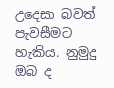උදෙසා බවත් පැවසීමට හැකිය. නුමුදු ඔබ ද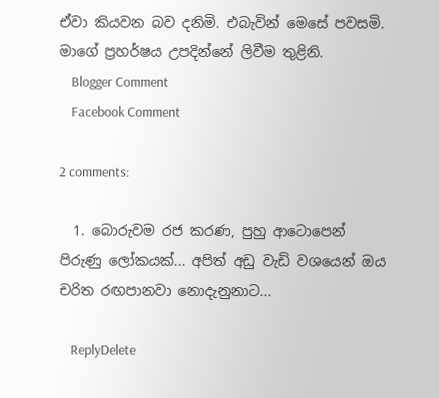ඒවා කියවන බව දනිමි. එබැවින් මෙසේ පවසමි. මාගේ ප්‍රහර්ෂය උපදින්නේ ලිවීම තුළිනි.
    Blogger Comment
    Facebook Comment

2 comments:

  1. බොරුවම රජ කරණ, පුහු ආටොපෙන් පිරුණු ලෝකයක්... අපිත් අඩු වැඩි වශයෙන් ඔය චරිත රඟපානවා නොදැනුනාට...

    ReplyDelete